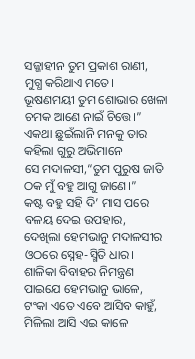ସଜ୍ଜାହୀନ ତୁମ ପ୍ରକାଶ ରାଣୀ,
ମୁଗ୍ଧ କରିଥାଏ ମତେ।
ଭୂଷଣମୟୀ ତୁମ ଶୋଭାର ଖେଳା
ଚମକ ଆଣେ ନାଇଁ ଚିତ୍ତେ।”
ଏକଥା ଛୁଇଁଲାନି ମନକୁ ତାର
କହିଲା ଗୁରୁ ଅଭିମାନେ
ସେ ମଦାଳସୀ,“ତୁମ ପୁରୁଷ ଜାତି
ଠକ ମୁଁ ବହୁ ଆଗୁ ଜାଣେ।”
କଷ୍ଟ ବହୁ ସହି ଦି’ ମାସ ପରେ
ବଳୟ ଦେଇ ଉପହାର,
ଦେଖିଲା ହେମଭାନୁ ମଦାଳସୀର
ଓଠରେ ସ୍ନେହ-ସ୍ମିତି ଧାର।
ଶାଳିକା ବିବାହର ନିମନ୍ତ୍ରଣ
ପାଇଯେ ହେମଭାନୁ ଭାଳେ,
ଟଂକା ଏତେ ଏବେ ଆସିବ କାହୁଁ,
ମିଳିଲା ଆସି ଏଇ କାଳେ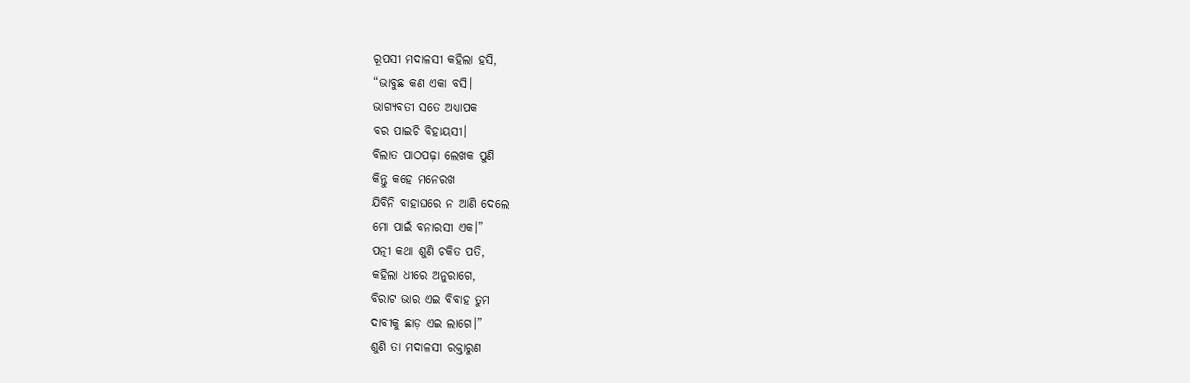ରୂପସୀ ମଦାଳସୀ କହିଲା ହସି,
“ଭାବୁଛ କଣ ଏକା ବସି।
ଭାଗ୍ୟବତୀ ସତେ ଅଧ୍ୟାପକ
ବର ପାଇଚି ବିହାୟସୀ।
ବିଲାତ ପାଠପଢ଼ା ଲେଖକ ପୁଣି
କିନ୍ତୁ କହେ ମନେରଖ
ଯିବିନି ବାହାଘରେ ନ ଆଣି ଦେଲେ
ମୋ ପାଇଁ ବନାରସୀ ଏକ।”
ପତ୍ନୀ କଥା ଶୁଣି ଚକିତ ପତି,
କହିଲା ଧୀରେ ଅନୁରାଗେ,
ବିରାଟ ଭାର ଏଇ ବିବାହ ତୁମ
ଦାବୀକୁ ଛାଡ଼ ଏଇ ଲାଗେ।”
ଶୁଣି ତା ମଦାଳସୀ ରକ୍ତାରୁଣ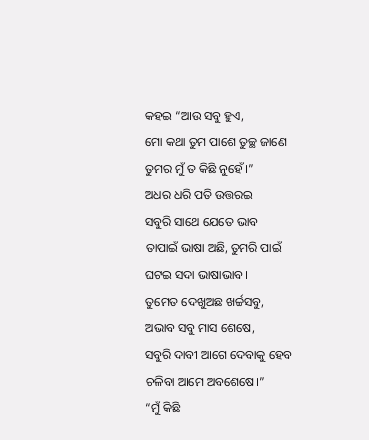କହଇ “ଆଉ ସବୁ ହୁଏ,
ମୋ କଥା ତୁମ ପାଶେ ତୁଚ୍ଛ ଜାଣେ
ତୁମର ମୁଁ ତ କିଛି ନୁହେଁ।”
ଅଧର ଧରି ପତି ଉତ୍ତରଇ
ସବୁରି ସାଥେ ଯେତେ ଭାବ
ତାପାଇଁ ଭାଷା ଅଛି, ତୁମରି ପାଇଁ
ଘଟଇ ସଦା ଭାଷାଭାବ।
ତୁମେତ ଦେଖୁଅଛ ଖର୍ଚ୍ଚସବୁ,
ଅଭାବ ସବୁ ମାସ ଶେଷେ,
ସବୁରି ଦାବୀ ଆଗେ ଦେବାକୁ ହେବ
ଚଳିବା ଆମେ ଅବଶେଷେ।”
“ମୁଁ କିଛି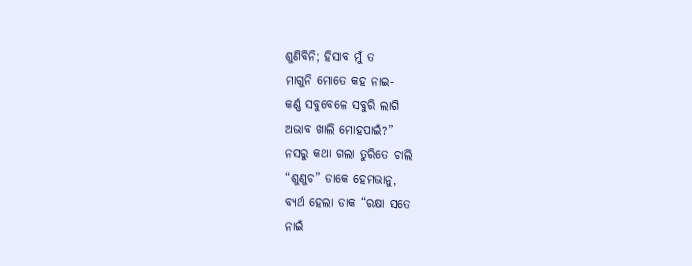ଶୁଣିବିନି; ହିସାବ ମୁଁ ତ
ମାଗୁନି ମୋତେ କହ ନାଇ-
କର୍ଣ୍ଣ ସବୁବେଳେ ସବୁରି ଲାଗି
ଅଭାବ ଖାଲି ମୋହପାଇଁ?”
ନସରୁ କଥା ଗଲା ତୁରିତେ ଚାଲି
“ଶୁଣୁଚ” ଡାକେ ହେମଭାନୁ,
ବ୍ୟର୍ଥ ହେଲା ଡାକ “ରକ୍ଷା ସତେ
ନାଇଁ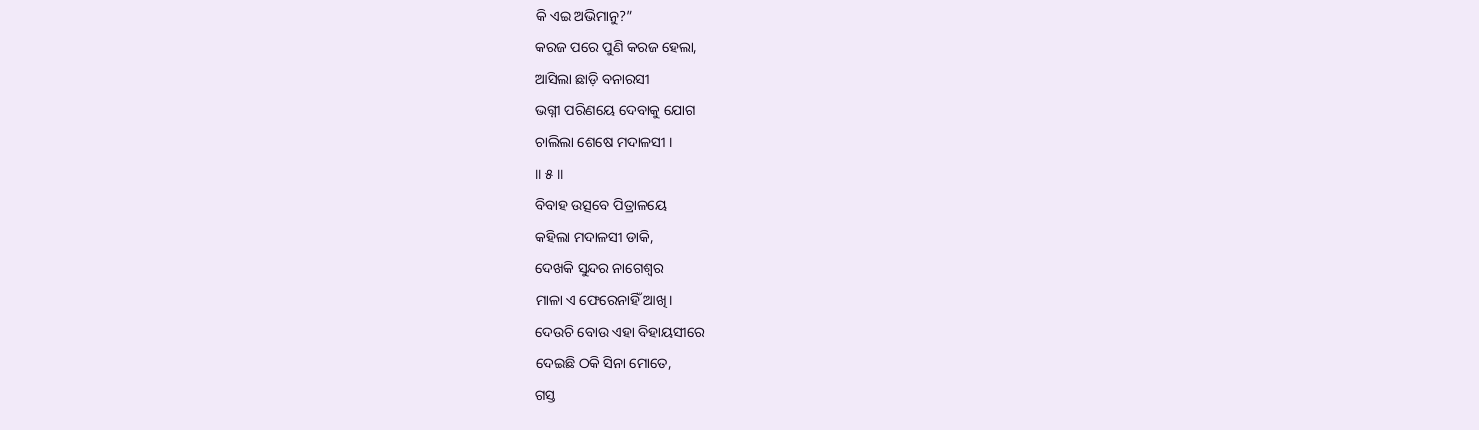କି ଏଇ ଅଭିମାନୁ?”
କରଜ ପରେ ପୁଣି କରଜ ହେଲା,
ଆସିଲା ଛାଡ଼ି ବନାରସୀ
ଭଗ୍ନୀ ପରିଣୟେ ଦେବାକୁ ଯୋଗ
ଚାଲିଲା ଶେଷେ ମଦାଳସୀ ।
॥ ୫ ॥
ବିବାହ ଉତ୍ସବେ ପିତ୍ରାଳୟେ
କହିଲା ମଦାଳସୀ ଡାକି,
ଦେଖକି ସୁନ୍ଦର ନାଗେଶ୍ବର
ମାଳା ଏ ଫେରେନାହିଁ ଆଖି।
ଦେଉଚି ବୋଉ ଏହା ବିହାୟସୀରେ
ଦେଇଛି ଠକି ସିନା ମୋତେ,
ଗସ୍ତ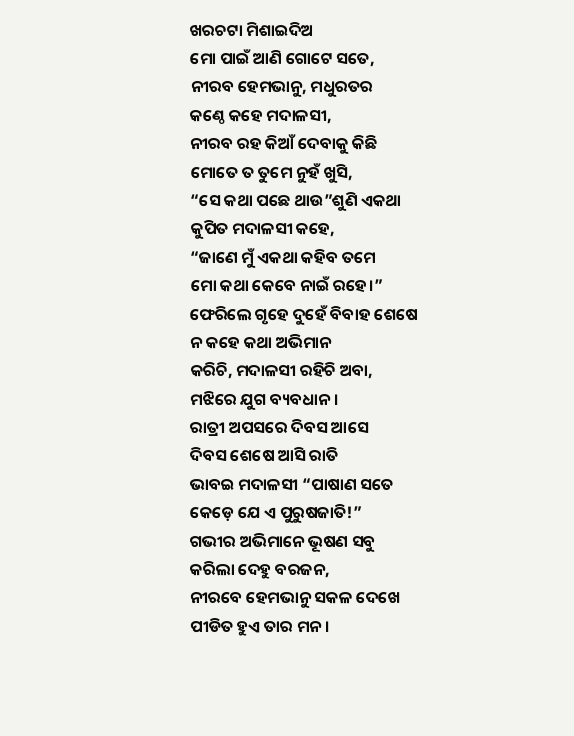ଖରଚଟା ମିଶାଇଦିଅ
ମୋ ପାଇଁ ଆଣି ଗୋଟେ ସତେ,
ନୀରବ ହେମଭାନୁ, ମଧୁରତର
କଣ୍ଠେ କହେ ମଦାଳସୀ,
ନୀରବ ରହ କିଆଁ ଦେବାକୁ କିଛି
ମୋତେ ତ ତୁମେ ନୁହଁ ଖୁସି,
“ସେ କଥା ପଛେ ଥାଉ”ଶୁଣି ଏକଥା
କୁପିତ ମଦାଳସୀ କହେ,
“ଜାଣେ ମୁଁ ଏକଥା କହିବ ତମେ
ମୋ କଥା କେବେ ନାଇଁ ରହେ।”
ଫେରିଲେ ଗୃହେ ଦୁହେଁ ବିବାହ ଶେଷେ
ନ କହେ କଥା ଅଭିମାନ
କରିଚି, ମଦାଳସୀ ରହିଚି ଅବା,
ମଝିରେ ଯୁଗ ବ୍ୟବଧାନ।
ରାତ୍ରୀ ଅପସରେ ଦିବସ ଆସେ
ଦିବସ ଶେଷେ ଆସି ରାତି
ଭାବଇ ମଦାଳସୀ “ପାଷାଣ ସତେ
କେଡ଼େ ଯେ ଏ ପୁରୁଷଜାତି!”
ଗଭୀର ଅଭିମାନେ ଭୂଷଣ ସବୁ
କରିଲା ଦେହୁ ବରଜନ,
ନୀରବେ ହେମଭାନୁ ସକଳ ଦେଖେ
ପୀଡିତ ହୁଏ ତାର ମନ।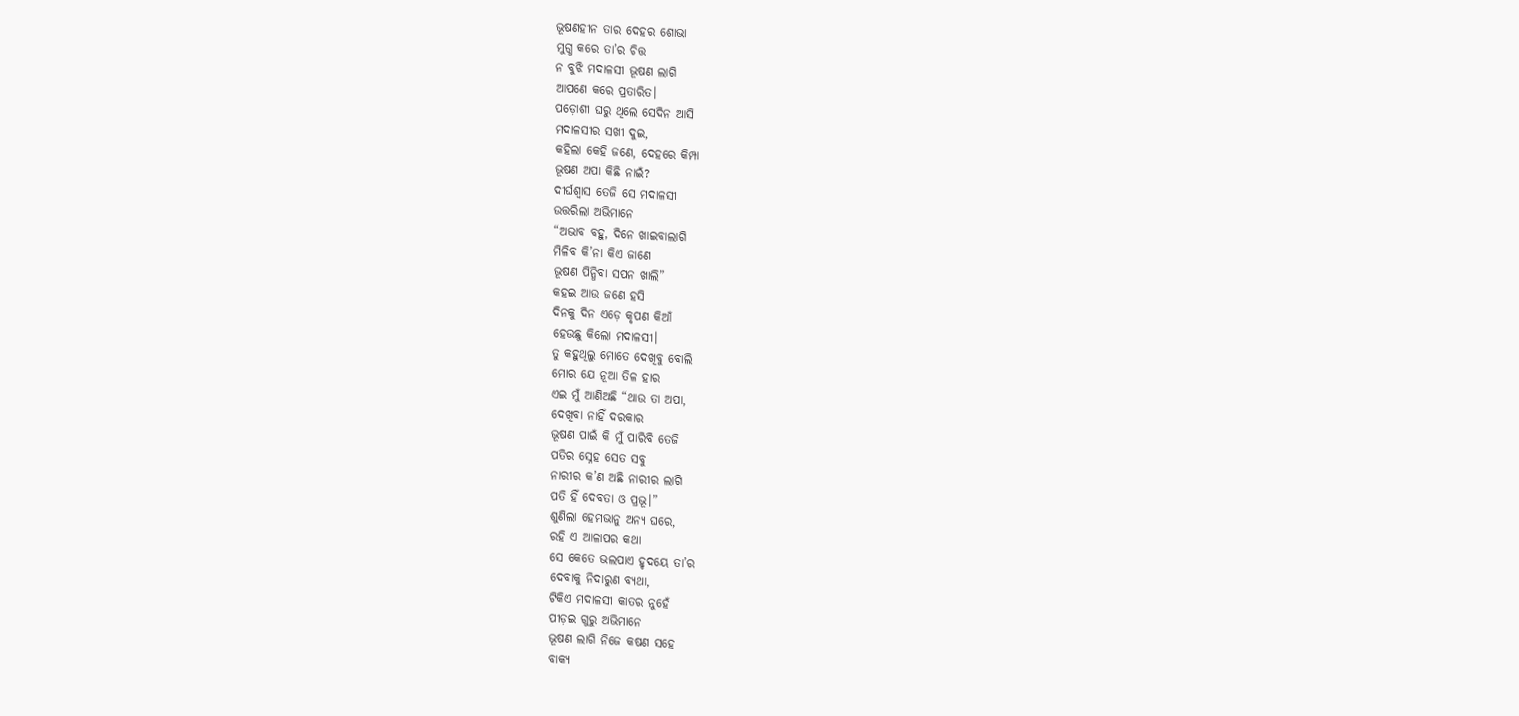ଭୂଷଣହୀନ ତାର ଦେହର ଶୋଭା
ମୁଗ୍ଧ କରେ ତା’ର ଚିତ୍ତ
ନ ବୁଝି ମଦାଳସୀ ଭୂଷଣ ଲାଗି
ଆପଣେ କରେ ପ୍ରତାରିତ।
ପଡ଼ୋଶୀ ଘରୁ ଥିଲେ ସେଦିନ ଆସି
ମଦାଳସୀର ସଖୀ ଦୁଇ,
କହିଲା କେହି ଜଣେ, ଦେହରେ କିମ୍ପା
ଭୂଷଣ ଅପା କିଛି ନାଇଁ?
ଦୀର୍ଘଶ୍ବାସ ତେଜି ସେ ମଦାଳସୀ
ଉତ୍ତରିଲା ଅଭିମାନେ
“ଅଭାବ ବହୁ, ଦିନେ ଖାଇବାଲାଗି
ମିଳିବ କି’ନା କିଏ ଜାଣେ
ଭୂଷଣ ପିନ୍ଧିବା ସପନ ଖାଲି”
କହଇ ଆଉ ଜଣେ ହସି
ଦିନକୁ ଦିନ ଏଡ଼େ କୃପଣ କିଆଁ
ହେଉଛୁ କିଲୋ ମଦାଳସୀ।
ତୁ କହୁଥିଲୁ ମୋତେ ଦେଖିବୁ ବୋଲି
ମୋର ଯେ ନୂଆ ତିଳ ହାର
ଏଇ ମୁଁ ଆଣିଅଛି “ଥାଉ ତା ଅପା,
ଦେଖିବା ନାହିଁ ଦରକାର
ଭୂଷଣ ପାଇଁ କି ମୁଁ ପାରିବି ତେଜି
ପତିର ସ୍ନେହ ସେତ ସବୁ
ନାରୀର କ’ଣ ଅଛି ନାରୀର ଲାଗି
ପତି ହିଁ ଦେବତା ଓ ପ୍ରଭୂ।”
ଶୁଣିଲା ହେମଭାନୁ ଅନ୍ୟ ଘରେ,
ରହି ଏ ଆଳାପର କଥା
ସେ କେତେ ଭଲପାଏ ହୃଦୟେ ତା’ର
ଦେବାକୁ ନିଦାରୁଣ ବ୍ୟଥା,
ଟିକିଏ ମଦାଳସୀ କାତର ନୁହେଁ
ପୀଡ଼ଇ ଗୁରୁ ଅଭିମାନେ
ଭୂଷଣ ଲାଗି ନିଜେ କଷଣ ସହେ
ବାକ୍ୟ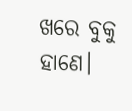ଖରେ ବୁକୁ ହାଣେ।